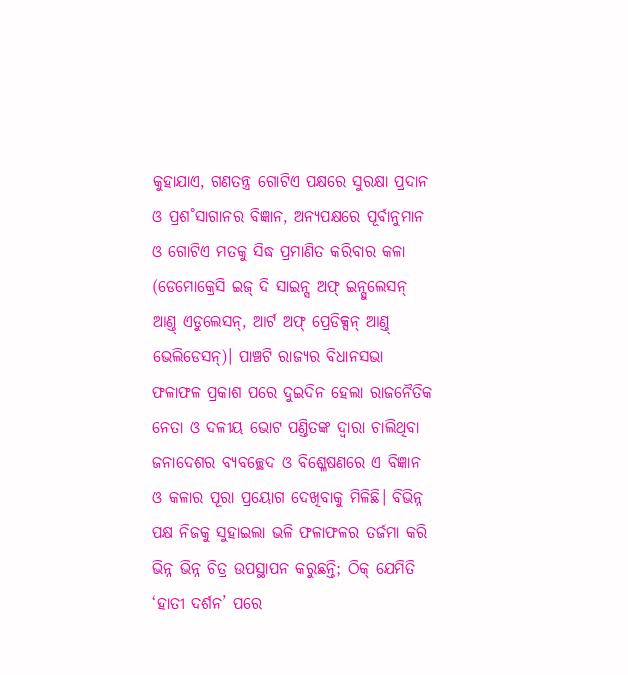କୁହାଯାଏ, ଗଣତନ୍ତ୍ର ଗୋଟିଏ ପକ୍ଷରେ ସୁରକ୍ଷା ପ୍ରଦାନ ଓ ପ୍ରଶ˚ସାଗାନର ବିଜ୍ଞାନ, ଅନ୍ୟପକ୍ଷରେ ପୂର୍ବାନୁମାନ ଓ ଗୋଟିଏ ମତକୁ ସିଦ୍ଧ ପ୍ରମାଣିତ କରିବାର କଳା (ଡେମୋକ୍ରେସି ଇଜ୍ ଦି ସାଇନ୍ସ ଅଫ୍ ଇନ୍ସୁଲେସନ୍ ଆଣ୍ତ୍ ଏଡୁଲେସନ୍, ଆର୍ଟ ଅଫ୍ ପ୍ରେଡିକ୍ସନ୍ ଆଣ୍ତ୍ ଭେଲିଡେସନ୍)। ପାଞ୍ଚଟି ରାଜ୍ୟର ବିଧାନସଭା ଫଳାଫଳ ପ୍ରକାଶ ପରେ ଦୁଇଦିନ ହେଲା ରାଜନୈତିକ ନେତା ଓ ଦଳୀୟ ଭୋଟ ପଣ୍ତିତଙ୍କ ଦ୍ବାରା ଚାଲିଥିବା ଜନାଦେଶର ବ୍ୟବଚ୍ଛେଦ ଓ ବିଶ୍ଳେଷଣରେ ଏ ବିଜ୍ଞାନ ଓ କଳାର ପୂରା ପ୍ରୟୋଗ ଦେଖିବାକୁ ମିଳିଛି। ବିଭିନ୍ନ ପକ୍ଷ ନିଜକୁ ସୁହାଇଲା ଭଳି ଫଳାଫଳର ତର୍ଜମା କରି ଭିନ୍ନ ଭିନ୍ନ ଚିତ୍ର ଉପସ୍ଥାପନ କରୁଛନ୍ତି; ଠିକ୍ ଯେମିତି ‘ହାତୀ ଦର୍ଶନ’ ପରେ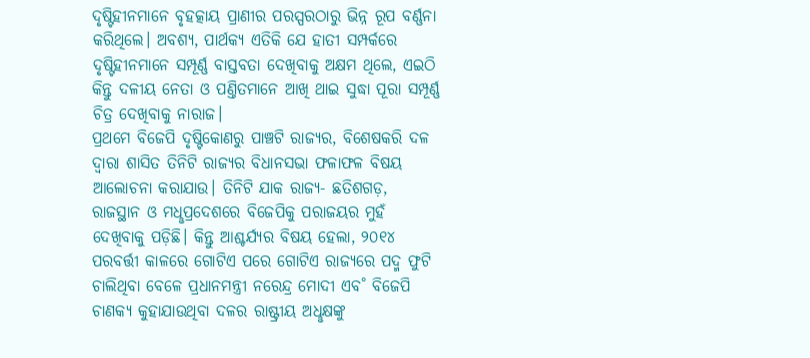ଦୃଷ୍ଟିହୀନମାନେ ବୃହତ୍କାୟ ପ୍ରାଣୀର ପରସ୍ପରଠାରୁ ଭିନ୍ନ ରୂପ ବର୍ଣ୍ଣନା କରିଥିଲେ। ଅବଶ୍ୟ, ପାର୍ଥକ୍ୟ ଏତିକି ଯେ ହାତୀ ସମ୍ପର୍କରେ ଦୃଷ୍ଟିହୀନମାନେ ସମ୍ପୂର୍ଣ୍ଣ ବାସ୍ତବତା ଦେଖିବାକୁ ଅକ୍ଷମ ଥିଲେ, ଏଇଠି କିନ୍ତୁ ଦଳୀୟ ନେତା ଓ ପଣ୍ତିତମାନେ ଆଖି ଥାଇ ସୁଦ୍ଧା ପୂରା ସମ୍ପୂର୍ଣ୍ଣ ଚିତ୍ର ଦେଖିବାକୁ ନାରାଜ।
ପ୍ରଥମେ ବିଜେପି ଦୃଷ୍ଟିକୋଣରୁ ପାଞ୍ଚଟି ରାଜ୍ୟର, ବିଶେଷକରି ଦଳ ଦ୍ବାରା ଶାସିତ ତିନିଟି ରାଜ୍ୟର ବିଧାନସଭା ଫଳାଫଳ ବିଷୟ ଆଲୋଚନା କରାଯାଉ। ତିନିଟି ଯାକ ରାଜ୍ୟ- ଛତିଶଗଡ଼, ରାଜସ୍ଥାନ ଓ ମଧୢପ୍ରଦେଶରେ ବିଜେପିକୁ ପରାଜୟର ମୁହଁ ଦେଖିବାକୁ ପଡ଼ିଛି। କିନ୍ତୁ ଆଶ୍ଚର୍ଯ୍ୟର ବିଷୟ ହେଲା, ୨୦୧୪ ପରବର୍ତ୍ତୀ କାଳରେ ଗୋଟିଏ ପରେ ଗୋଟିଏ ରାଜ୍ୟରେ ପଦ୍ମ ଫୁଟି ଚାଲିଥିବା ବେଳେ ପ୍ରଧାନମନ୍ତ୍ରୀ ନରେନ୍ଦ୍ର ମୋଦୀ ଏବ˚ ବିଜେପି ଚାଣକ୍ୟ କୁହାଯାଉଥିବା ଦଳର ରାଷ୍ଟ୍ରୀୟ ଅଧୢକ୍ଷଙ୍କୁ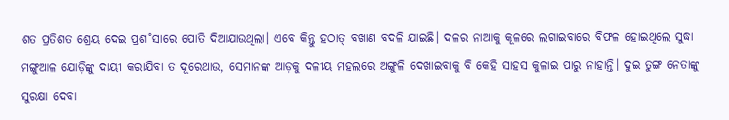ଶତ ପ୍ରତିଶତ ଶ୍ରେୟ ଦେଇ ପ୍ରଶ˚ସାରେ ପୋତି ଦିଆଯାଉଥିଲା। ଏବେ କିନ୍ତୁ ହଠାତ୍ ବଖାଣ ବଦଳି ଯାଇଛି। ଦଳର ନାଆକୁ କୂଳରେ ଲଗାଇବାରେ ବିଫଳ ହୋଇଥିଲେ ସୁଦ୍ଧା ମଙ୍ଗୁଆଳ ଯୋଡ଼ିଙ୍କୁ ଦାୟୀ କରାଯିବା ତ ଦୂରେଥାଉ, ସେମାନଙ୍କ ଆଡ଼କୁ ଦଳୀୟ ମହଲରେ ଅଙ୍ଗୁଳି ଦେଖାଇବାକୁ ବି କେହି ସାହସ କୁଳାଇ ପାରୁ ନାହାନ୍ତି। ଦୁଇ ତୁଙ୍ଗ ନେତାଙ୍କୁ ସୁରକ୍ଷା ଦେବା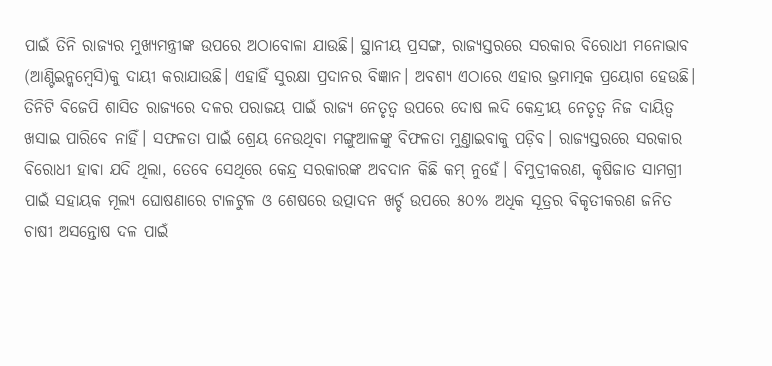ପାଇଁ ତିନି ରାଜ୍ୟର ମୁଖ୍ୟମନ୍ତ୍ରୀଙ୍କ ଉପରେ ଅଠାବୋଳା ଯାଉଛି। ସ୍ଥାନୀୟ ପ୍ରସଙ୍ଗ, ରାଜ୍ୟସ୍ତରରେ ସରକାର ବିରୋଧୀ ମନୋଭାବ (ଆଣ୍ଟିଇନ୍କମ୍ବେସି)କୁ ଦାୟୀ କରାଯାଉଛି। ଏହାହିଁ ସୁରକ୍ଷା ପ୍ରଦାନର ବିଜ୍ଞାନ। ଅବଶ୍ୟ ଏଠାରେ ଏହାର ଭ୍ରମାତ୍ମକ ପ୍ରୟୋଗ ହେଉଛି। ତିନିଟି ବିଜେପି ଶାସିତ ରାଜ୍ୟରେ ଦଳର ପରାଜୟ ପାଇଁ ରାଜ୍ୟ ନେତୃତ୍ବ ଉପରେ ଦୋଷ ଲଦି କେନ୍ଦ୍ରୀୟ ନେତୃତ୍ବ ନିଜ ଦାୟିତ୍ବ ଖସାଇ ପାରିବେ ନାହିଁ। ସଫଳତା ପାଇଁ ଶ୍ରେୟ ନେଉଥିବା ମଙ୍ଗୁଆଳଙ୍କୁ ବିଫଳତା ମୁଣ୍ତାଇବାକୁ ପଡ଼ିବ। ରାଜ୍ୟସ୍ତରରେ ସରକାର ବିରୋଧୀ ହାଵା ଯଦି ଥିଲା, ତେବେ ସେଥିରେ କେନ୍ଦ୍ର ସରକାରଙ୍କ ଅବଦାନ କିଛି କମ୍ ନୁହେଁ। ବିମୁଦ୍ରୀକରଣ, କୃଷିଜାତ ସାମଗ୍ରୀ ପାଇଁ ସହାୟକ ମୂଲ୍ୟ ଘୋଷଣାରେ ଟାଳଟୁଳ ଓ ଶେଷରେ ଉତ୍ପାଦନ ଖର୍ଚ୍ଚ ଉପରେ ୫୦% ଅଧିକ ସୂତ୍ରର ବିକୃତୀକରଣ ଜନିତ ଚାଷୀ ଅସନ୍ତୋଷ ଦଳ ପାଇଁ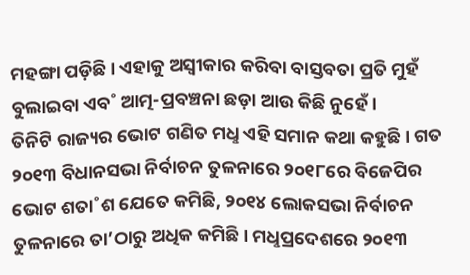ମହଙ୍ଗା ପଡ଼ିଛି। ଏହାକୁ ଅସ୍ବୀକାର କରିବା ବାସ୍ତବତା ପ୍ରତି ମୁହଁ ବୁଲାଇବା ଏବ˚ ଆତ୍ମ-ପ୍ରବଞ୍ଚନା ଛଡ଼ା ଆଉ କିଛି ନୁହେଁ।
ତିନିଟି ରାଜ୍ୟର ଭୋଟ ଗଣିତ ମଧୢ ଏହି ସମାନ କଥା କହୁଛି। ଗତ ୨୦୧୩ ବିଧାନସଭା ନିର୍ବାଚନ ତୁଳନାରେ ୨୦୧୮ରେ ବିଜେପିର ଭୋଟ ଶତା˚ଶ ଯେତେ କମିଛି, ୨୦୧୪ ଲୋକସଭା ନିର୍ବାଚନ ତୁଳନାରେ ତା’ଠାରୁ ଅଧିକ କମିଛି। ମଧୢପ୍ରଦେଶରେ ୨୦୧୩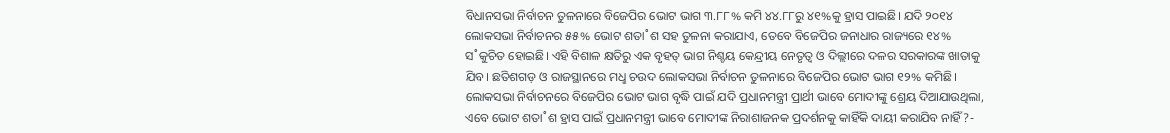ବିଧାନସଭା ନିର୍ବାଚନ ତୁଳନାରେ ବିଜେପିର ଭୋଟ ଭାଗ ୩.୮୮% କମି ୪୪.୮୮ରୁ ୪୧%କୁ ହ୍ରାସ ପାଇଛି। ଯଦି ୨୦୧୪ ଲୋକସଭା ନିର୍ବାଚନର ୫୫% ଭୋଟ ଶତା˚ଶ ସହ ତୁଳନା କରାଯାଏ, ତେବେ ବିଜେପିର ଜନାଧାର ରାଜ୍ୟରେ ୧୪% ସ˚କୁଚିତ ହୋଇଛି। ଏହି ବିଶାଳ କ୍ଷତିରୁ ଏକ ବୃହତ୍ ଭାଗ ନିଶ୍ଚୟ କେନ୍ଦ୍ରୀୟ ନେତୃତ୍ବ ଓ ଦିଲ୍ଲୀରେ ଦଳର ସରକାରଙ୍କ ଖାତାକୁ ଯିବ। ଛତିଶଗଡ଼ ଓ ରାଜସ୍ଥାନରେ ମଧୢ ଚଉଦ ଲୋକସଭା ନିର୍ବାଚନ ତୁଳନାରେ ବିଜେପିର ଭୋଟ ଭାଗ ୧୨% କମିଛି। ଲୋକସଭା ନିର୍ବାଚନରେ ବିଜେପିର ଭୋଟ ଭାଗ ବୃଦ୍ଧି ପାଇଁ ଯଦି ପ୍ରଧାନମନ୍ତ୍ରୀ ପ୍ରାର୍ଥୀ ଭାବେ ମୋଦୀଙ୍କୁ ଶ୍ରେୟ ଦିଆଯାଉଥିଲା, ଏବେ ଭୋଟ ଶତା˚ଶ ହ୍ରାସ ପାଇଁ ପ୍ରଧାନମନ୍ତ୍ରୀ ଭାବେ ମୋଦୀଙ୍କ ନିରାଶାଜନକ ପ୍ରଦର୍ଶନକୁ କାହିଁକି ଦାୟୀ କରାଯିବ ନାହିଁ?-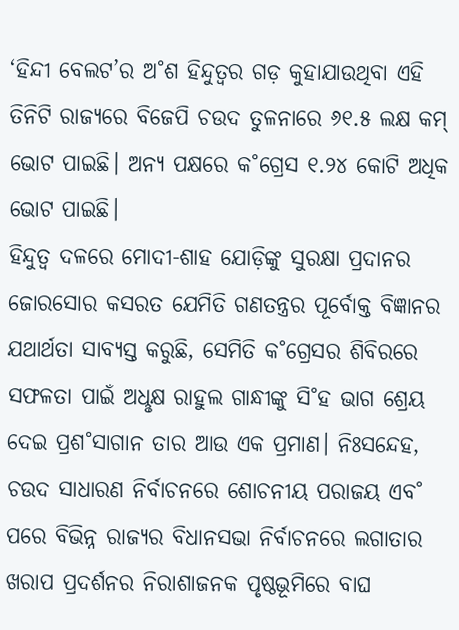‘ହିନ୍ଦୀ ବେଲଟ’ର ଅ˚ଶ ହିନ୍ଦୁତ୍ବର ଗଡ଼ କୁହାଯାଉଥିବା ଏହି ତିନିଟି ରାଜ୍ୟରେ ବିଜେପି ଚଉଦ ତୁଳନାରେ ୬୧.୫ ଲକ୍ଷ କମ୍ ଭୋଟ ପାଇଛି। ଅନ୍ୟ ପକ୍ଷରେ କ˚ଗ୍ରେସ ୧.୨୪ କୋଟି ଅଧିକ ଭୋଟ ପାଇଛି।
ହିନ୍ଦୁତ୍ବ ଦଳରେ ମୋଦୀ-ଶାହ ଯୋଡ଼ିଙ୍କୁ ସୁରକ୍ଷା ପ୍ରଦାନର ଜୋରସୋର କସରତ ଯେମିତି ଗଣତନ୍ତ୍ରର ପୂର୍ବୋକ୍ତ ବିଜ୍ଞାନର ଯଥାର୍ଥତା ସାବ୍ୟସ୍ତ କରୁଛି, ସେମିତି କ˚ଗ୍ରେସର ଶିବିରରେ ସଫଳତା ପାଇଁ ଅଧୢକ୍ଷ ରାହୁଲ ଗାନ୍ଧୀଙ୍କୁ ସି˚ହ ଭାଗ ଶ୍ରେୟ ଦେଇ ପ୍ରଶ˚ସାଗାନ ତାର ଆଉ ଏକ ପ୍ରମାଣ। ନିଃସନ୍ଦେହ, ଚଉଦ ସାଧାରଣ ନିର୍ବାଚନରେ ଶୋଚନୀୟ ପରାଜୟ ଏବ˚ ପରେ ବିଭିନ୍ନ ରାଜ୍ୟର ବିଧାନସଭା ନିର୍ବାଚନରେ ଲଗାତାର ଖରାପ ପ୍ରଦର୍ଶନର ନିରାଶାଜନକ ପୃଷ୍ଠଭୂମିରେ ବାଘ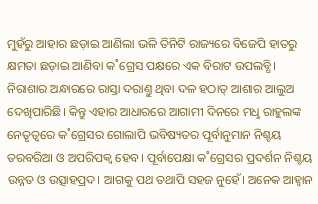ମୁହଁରୁ ଆହାର ଛଡ଼ାଇ ଆଣିଲା ଭଳି ତିନିଟି ରାଜ୍ୟରେ ବିଜେପି ହାତରୁ କ୍ଷମତା ଛଡ଼ାଇ ଆଣିବା କ˚ଗ୍ରେସ ପକ୍ଷରେ ଏକ ବିରାଟ ଉପଲବ୍ଧି। ନିରାଶାର ଅନ୍ଧାରରେ ରାସ୍ତା ଦରାଣ୍ତୁ ଥିବା ଦଳ ହଠାତ୍ ଆଶାର ଆଲୁଅ ଦେଖିପାରିଛି। କିନ୍ତୁ ଏହାର ଆଧାରରେ ଆଗାମୀ ଦିନରେ ମଧୢ ରାହୁଲଙ୍କ ନେତୃତ୍ବରେ କ˚ଗ୍ରେସର ଗୋଲାପି ଭବିଷ୍ୟତର ପୂର୍ବାନୁମାନ ନିଶ୍ଚୟ ତରବରିଆ ଓ ଅପରିପକ୍ବ ହେବ। ପୂର୍ବାପେକ୍ଷା କ˚ଗ୍ରେସର ପ୍ରଦର୍ଶନ ନିଶ୍ଚୟ ଉନ୍ନତ ଓ ଉତ୍ସାହପ୍ରଦ। ଆଗକୁ ପଥ ତଥାପି ସହଜ ନୁହେଁ। ଅନେକ ଆହ୍ବାନ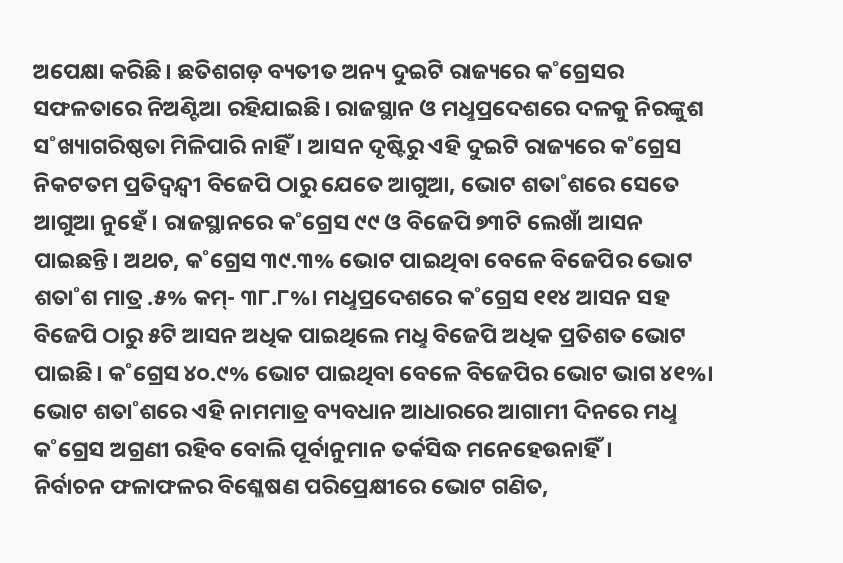ଅପେକ୍ଷା କରିଛି। ଛତିଶଗଡ଼ ବ୍ୟତୀତ ଅନ୍ୟ ଦୁଇଟି ରାଜ୍ୟରେ କ˚ଗ୍ରେସର ସଫଳତାରେ ନିଅଣ୍ଟିଆ ରହିଯାଇଛି। ରାଜସ୍ଥାନ ଓ ମଧୢପ୍ରଦେଶରେ ଦଳକୁ ନିରଙ୍କୁଶ ସ˚ଖ୍ୟାଗରିଷ୍ଠତା ମିଳିପାରି ନାହିଁ। ଆସନ ଦୃଷ୍ଟିରୁ ଏହି ଦୁଇଟି ରାଜ୍ୟରେ କ˚ଗ୍ରେସ ନିକଟତମ ପ୍ରତିଦ୍ବନ୍ଦ୍ବୀ ବିଜେପି ଠାରୁ ଯେତେ ଆଗୁଆ, ଭୋଟ ଶତା˚ଶରେ ସେତେ ଆଗୁଆ ନୁହେଁ। ରାଜସ୍ଥାନରେ କ˚ଗ୍ରେସ ୯୯ ଓ ବିଜେପି ୭୩ଟି ଲେଖାଁ ଆସନ ପାଇଛନ୍ତି। ଅଥଚ, କ˚ଗ୍ରେସ ୩୯.୩% ଭୋଟ ପାଇଥିବା ବେଳେ ବିଜେପିର ଭୋଟ ଶତା˚ଶ ମାତ୍ର .୫% କମ୍- ୩୮.୮%। ମଧୢପ୍ରଦେଶରେ କ˚ଗ୍ରେସ ୧୧୪ ଆସନ ସହ ବିଜେପି ଠାରୁ ୫ଟି ଆସନ ଅଧିକ ପାଇଥିଲେ ମଧୢ ବିଜେପି ଅଧିକ ପ୍ରତିଶତ ଭୋଟ ପାଇଛି। କ˚ଗ୍ରେସ ୪୦.୯% ଭୋଟ ପାଇଥିବା ବେଳେ ବିଜେପିର ଭୋଟ ଭାଗ ୪୧%। ଭୋଟ ଶତା˚ଶରେ ଏହି ନାମମାତ୍ର ବ୍ୟବଧାନ ଆଧାରରେ ଆଗାମୀ ଦିନରେ ମଧୢ କ˚ଗ୍ରେସ ଅଗ୍ରଣୀ ରହିବ ବୋଲି ପୂର୍ବାନୁମାନ ତର୍କସିଦ୍ଧ ମନେହେଉନାହିଁ।
ନିର୍ବାଚନ ଫଳାଫଳର ବିଶ୍ଳେଷଣ ପରିପ୍ରେକ୍ଷୀରେ ଭୋଟ ଗଣିତ,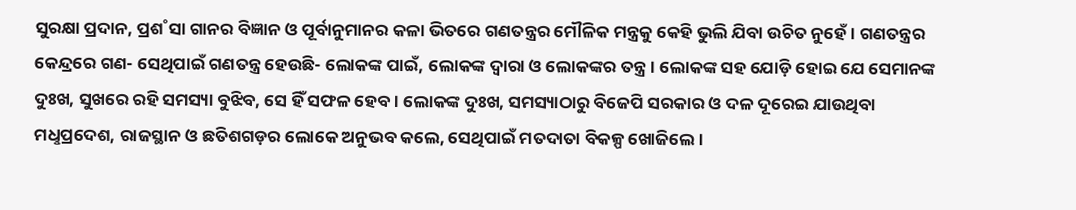ସୁରକ୍ଷା ପ୍ରଦାନ, ପ୍ରଶ˚ସା ଗାନର ବିଜ୍ଞାନ ଓ ପୂର୍ବାନୁମାନର କଳା ଭିତରେ ଗଣତନ୍ତ୍ରର ମୌଳିକ ମନ୍ତ୍ରକୁ କେହି ଭୁଲି ଯିବା ଉଚିତ ନୁହେଁ। ଗଣତନ୍ତ୍ରର କେନ୍ଦ୍ରରେ ଗଣ- ସେଥିପାଇଁ ଗଣତନ୍ତ୍ର ହେଉଛି- ଲୋକଙ୍କ ପାଇଁ, ଲୋକଙ୍କ ଦ୍ବାରା ଓ ଲୋକଙ୍କର ତନ୍ତ୍ର। ଲୋକଙ୍କ ସହ ଯୋଡ଼ି ହୋଇ ଯେ ସେମାନଙ୍କ ଦୁଃଖ, ସୁଖରେ ରହି ସମସ୍ୟା ବୁଝିବ, ସେ ହିଁ ସଫଳ ହେବ। ଲୋକଙ୍କ ଦୁଃଖ, ସମସ୍ୟାଠାରୁ ବିଜେପି ସରକାର ଓ ଦଳ ଦୂରେଇ ଯାଉଥିବା ମଧୢପ୍ରଦେଶ, ରାଜସ୍ଥାନ ଓ ଛତିଶଗଡ଼ର ଲୋକେ ଅନୁଭବ କଲେ, ସେଥିପାଇଁ ମତଦାତା ବିକଳ୍ପ ଖୋଜିଲେ।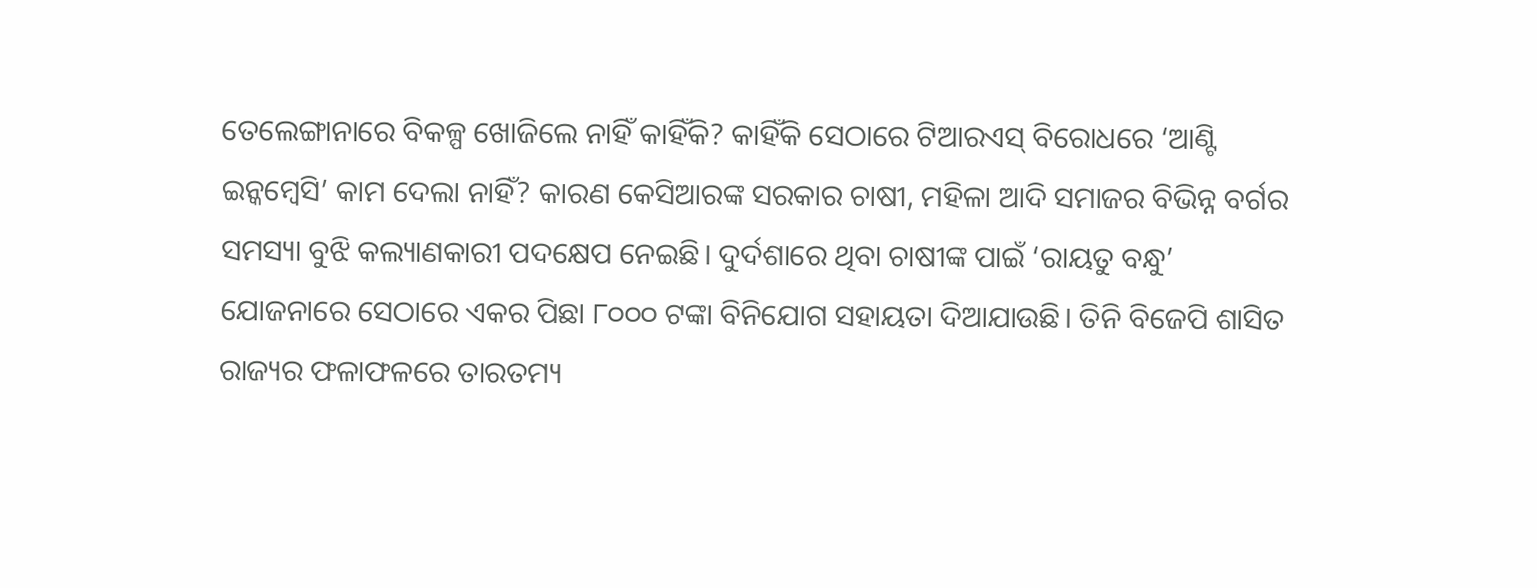ତେଲେଙ୍ଗାନାରେ ବିକଳ୍ପ ଖୋଜିଲେ ନାହିଁ କାହିଁକି? କାହିଁକି ସେଠାରେ ଟିଆରଏସ୍ ବିରୋଧରେ ‘ଆଣ୍ଟି ଇନ୍କମ୍ବେସି’ କାମ ଦେଲା ନାହିଁ? କାରଣ କେସିଆରଙ୍କ ସରକାର ଚାଷୀ, ମହିଳା ଆଦି ସମାଜର ବିଭିନ୍ନ ବର୍ଗର ସମସ୍ୟା ବୁଝି କଲ୍ୟାଣକାରୀ ପଦକ୍ଷେପ ନେଇଛି। ଦୁର୍ଦଶାରେ ଥିବା ଚାଷୀଙ୍କ ପାଇଁ ‘ରାୟତୁ ବନ୍ଧୁ’ ଯୋଜନାରେ ସେଠାରେ ଏକର ପିଛା ୮୦୦୦ ଟଙ୍କା ବିନିଯୋଗ ସହାୟତା ଦିଆଯାଉଛି। ତିନି ବିଜେପି ଶାସିତ ରାଜ୍ୟର ଫଳାଫଳରେ ତାରତମ୍ୟ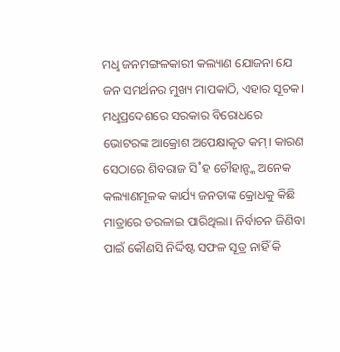ମଧୢ ଜନମଙ୍ଗଳକାରୀ କଲ୍ୟାଣ ଯୋଜନା ଯେ ଜନ ସମର୍ଥନର ମୁଖ୍ୟ ମାପକାଠି, ଏହାର ସୂଚକ। ମଧୢପ୍ରଦେଶରେ ସରକାର ବିରୋଧରେ ଭୋଟରଙ୍କ ଆକ୍ରୋଶ ଅପେକ୍ଷାକୃତ କମ୍। କାରଣ ସେଠାରେ ଶିବରାଜ ସି˚ହ ଚୌହାନ୍ଙ୍କ ଅନେକ କଲ୍ୟାଣମୂଳକ କାର୍ଯ୍ୟ ଜନତାଙ୍କ କ୍ରୋଧକୁ କିଛି ମାତ୍ରାରେ ତରଳାଇ ପାରିଥିଲା। ନିର୍ବାଚନ ଜିଣିବା ପାଇଁ କୌଣସି ନିର୍ଦ୍ଦିଷ୍ଟ ସଫଳ ସୂତ୍ର ନାହିଁ କି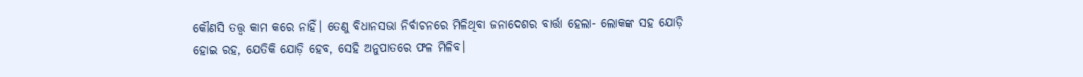କୌଣସି ତତ୍ତ୍ବ କାମ କରେ ନାହିଁ। ତେଣୁ ବିଧାନସଭା ନିର୍ବାଚନରେ ମିଳିଥିବା ଜନାଦେଶର ବାର୍ତ୍ତା ହେଲା- ଲୋକଙ୍କ ସହ ଯୋଡ଼ି ହୋଇ ରହ, ଯେତିକି ଯୋଡ଼ି ହେବ, ସେହି ଅନୁପାତରେ ଫଳ ମିଳିବ।